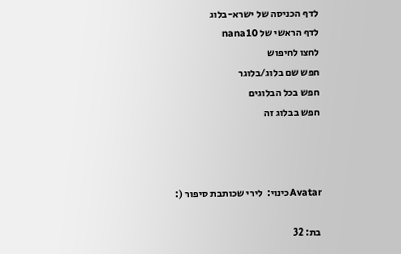לדף הכניסה של ישרא-בלוג
לדף הראשי של nana10
לחצו לחיפוש
חפש שם בלוג/בלוגר
חפש בכל הבלוגים
חפש בבלוג זה



Avatarכינוי:  לירי שכותבת סיפור (:

בת: 32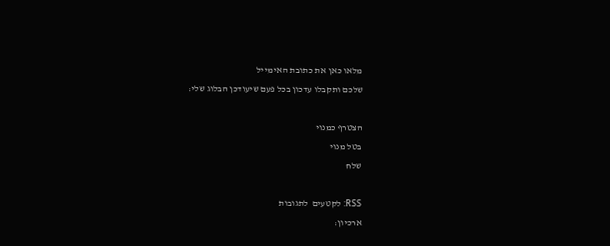מלאו כאן את כתובת האימייל
שלכם ותקבלו עדכון בכל פעם שיעודכן הבלוג שלי:

הצטרף כמנוי
בטל מנוי
שלח

RSS: לקטעים  לתגובות
ארכיון: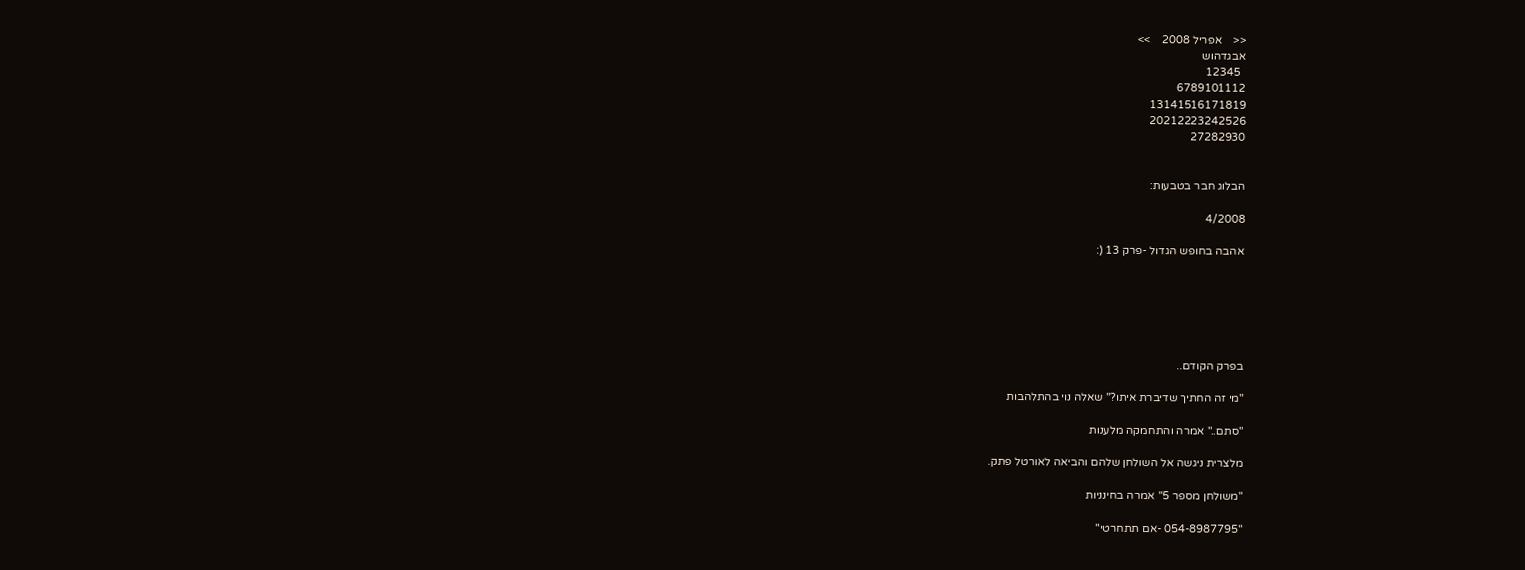<<    אפריל 2008    >>
אבגדהוש
  12345
6789101112
13141516171819
20212223242526
27282930


הבלוג חבר בטבעות:

4/2008

אהבה בחופש הגדול -פרק 13 (:






בפרק הקודם..

"מי זה החתיך שדיברת איתו?" שאלה נוי בהתלהבות

"סתם.." אמרה והתחמקה מלענות

מלצרית ניגשה אל השולחן שלהם והביאה לאורטל פתק.

"משולחן מספר 5" אמרה בחינניות

"054-8987795 -אם תתחרטי"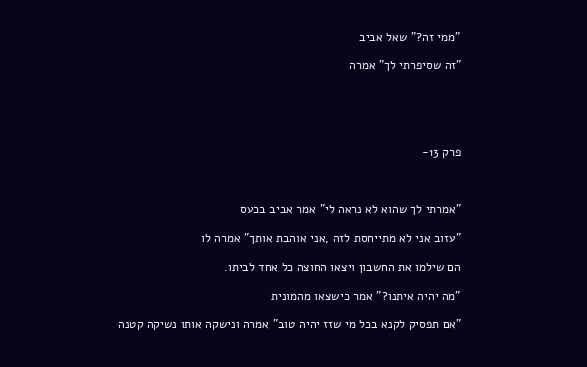"ממי זה?" שאל אביב

"זה שסיפרתי לך" אמרה





פרק 13-



"אמרתי לך שהוא לא נראה לי" אמר אביב בכעס

"עזוב אני לא מתייחסת לזה ,אני אוהבת אותך" אמרה לו

הם שילמו את החשבון ויצאו החוצה כל אחד לביתו.

"מה יהיה איתנו?" אמר כישצאו מהמונית

"אם תפסיק לקנא בכל מי שזז יהיה טוב" אמרה ונישקה אותו נשיקה קטנה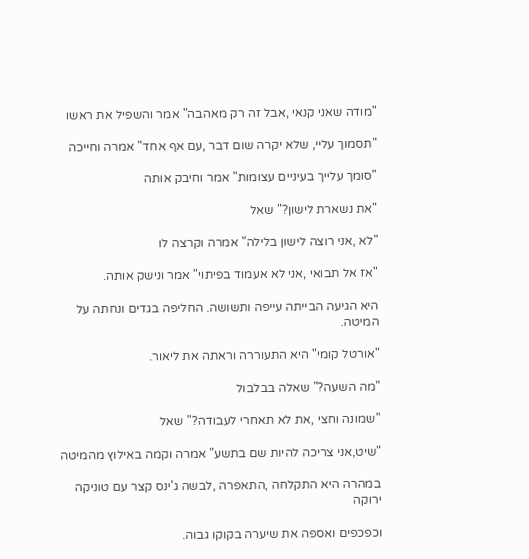"מודה שאני קנאי ,אבל זה רק מאהבה" אמר והשפיל את ראשו

"תסמוך עליי, שלא יקרה שום דבר ,עם אף אחד" אמרה וחייכה

"סומך עלייך בעיניים עצומות" אמר וחיבק אותה

"את נשארת לישון?" שאל

"לא ,אני רוצה לישון בלילה" אמרה וקרצה לו

"אז אל תבואי ,אני לא אעמוד בפיתוי" אמר ונישק אותה.

היא הגיעה הבייתה עייפה ותשושה. החליפה בגדים ונחתה על המיטה.

"אורטל קומי" היא התעוררה וראתה את ליאור.

"מה השעה?" שאלה בבלבול

"שמונה וחצי ,את לא תאחרי לעבודה?" שאל

"שיט,אני צריכה להיות שם בתשע" אמרה וקמה באילוץ מהמיטה

במהרה היא התקלחה ,התאפרה ,לבשה ג'ינס קצר עם טוניקה ירוקה

וכפכפים ואספה את שיערה בקוקו גבוה.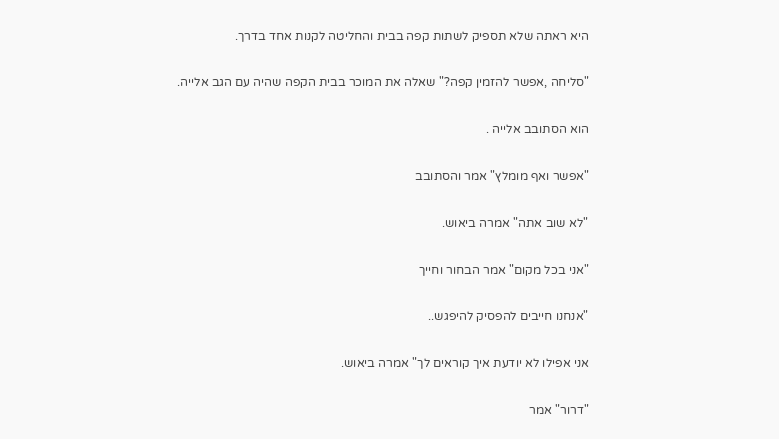היא ראתה שלא תספיק לשתות קפה בבית והחליטה לקנות אחד בדרך.

"סליחה ,אפשר להזמין קפה?" שאלה את המוכר בבית הקפה שהיה עם הגב אלייה.

הוא הסתובב אלייה .

"אפשר ואף מומלץ" אמר והסתובב

"לא שוב אתה" אמרה ביאוש.

"אני בכל מקום" אמר הבחור וחייך

"אנחנו חייבים להפסיק להיפגש..

אני אפילו לא יודעת איך קוראים לך" אמרה ביאוש.

"דרור" אמר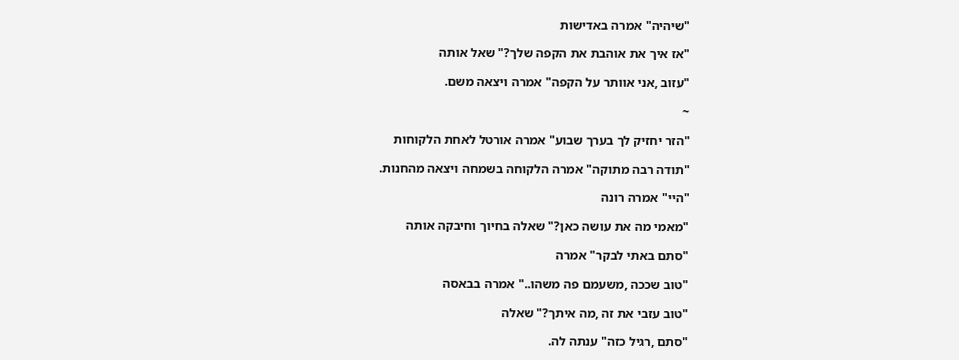"שיהיה" אמרה באדישות

"אז איך את אוהבת את הקפה שלך?" שאל אותה

"עזוב ,אני אוותר על הקפה" אמרה ויצאה משם.

~

"הזר יחזיק לך בערך שבוע" אמרה אורטל לאחת הלקוחות

"תודה רבה מתוקה" אמרה הלקוחה בשמחה ויצאה מהחנות.

"היי" אמרה רונה

"מאמי מה את עושה כאן?" שאלה בחיוך וחיבקה אותה

"סתם באתי לבקר" אמרה

"טוב שככה ,משעמם פה משהו.." אמרה בבאסה

"טוב עזבי את זה ,מה איתך?" שאלה

"סתם ,רגיל כזה" ענתה לה.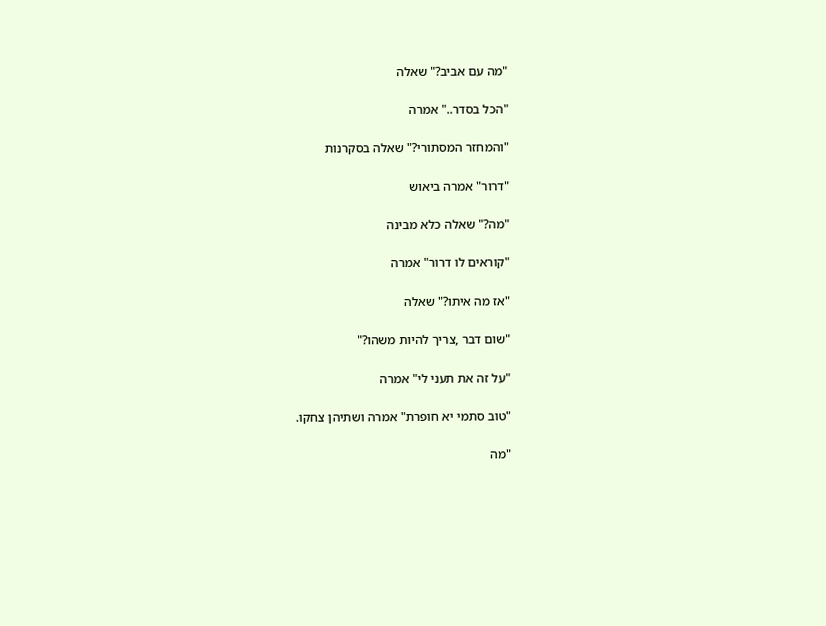"מה עם אביב?" שאלה

"הכל בסדר.." אמרה

"והמחזר המסתורי?" שאלה בסקרנות

"דרור" אמרה ביאוש

"מה?" שאלה כלא מבינה

"קוראים לו דרור" אמרה

"אז מה איתו?" שאלה

"שום דבר ,צריך להיות משהו?"

"על זה את תעני לי" אמרה

"טוב סתמי יא חופרת" אמרה ושתיהן צחקו.

"מה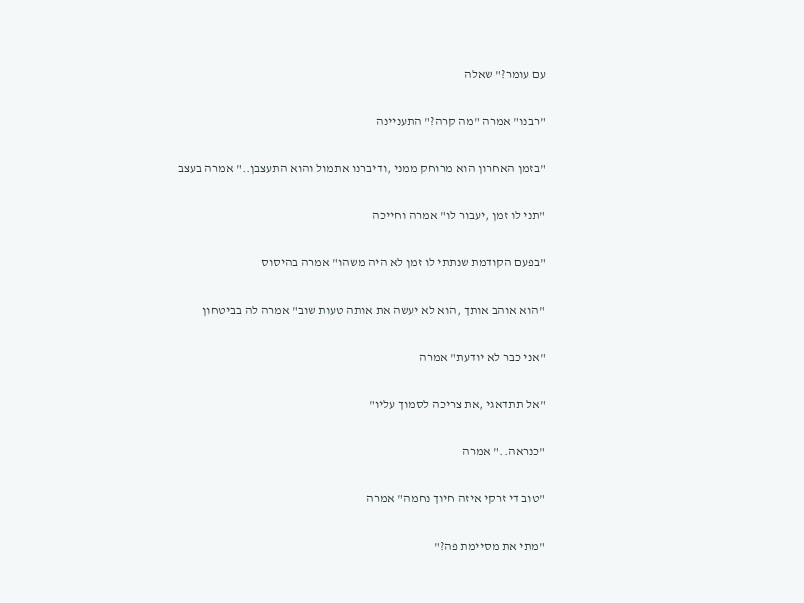עם עומר?" שאלה

"רבנו" אמרה "מה קרה?" התעניינה

"בזמן האחרון הוא מרוחק ממני ,ודיברנו אתמול והוא התעצבן.." אמרה בעצב

"תני לו זמן ,יעבור לו" אמרה וחייכה

"בפעם הקודמת שנתתי לו זמן לא היה משהו" אמרה בהיסוס

"הוא אוהב אותך ,הוא לא יעשה את אותה טעות שוב" אמרה לה בביטחון

"אני כבר לא יודעת" אמרה

"אל תתדאגי ,את צריכה לסמוך עליו"

"כנראה.." אמרה

"טוב די זרקי איזה חיוך נחמה" אמרה

"מתי את מסיימת פה?"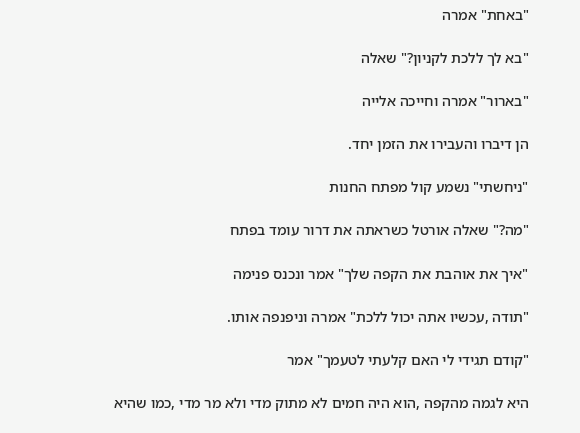"באחת" אמרה

"בא לך ללכת לקניון?" שאלה

"בארור" אמרה וחייכה אלייה

הן דיברו והעבירו את הזמן יחד.

"ניחשתי" נשמע קול מפתח החנות

"מה?" שאלה אורטל כשראתה את דרור עומד בפתח

"איך את אוהבת את הקפה שלך" אמר ונכנס פנימה

"תודה ,עכשיו אתה יכול ללכת" אמרה וניפנפה אותו.

"קודם תגידי לי האם קלעתי לטעמך" אמר

היא לגמה מהקפה ,הוא היה חמים לא מתוק מדי ולא מר מדי ,כמו שהיא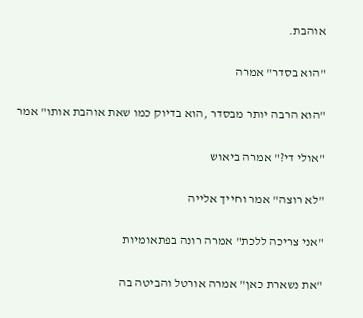אוהבת.

"הוא בסדר" אמרה

"הוא הרבה יותר מבסדר ,הוא בדיוק כמו שאת אוהבת אותו" אמר

"אולי די?" אמרה ביאוש

"לא רוצה" אמר וחייך אלייה

"אני צריכה ללכת" אמרה רונה בפתאומיות

"את נשארת כאן" אמרה אורטל והביטה בה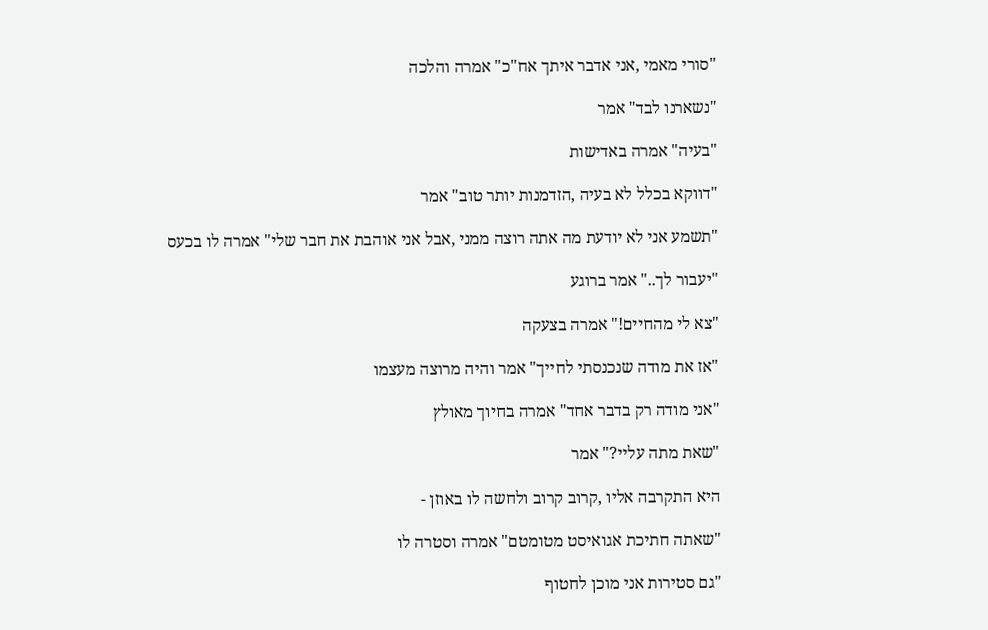"סורי מאמי ,אני אדבר איתך אח"כ" אמרה והלכה

"נשארנו לבד" אמר

"בעיה" אמרה באדישות

"דווקא בכלל לא בעיה ,הזדמנות יותר טוב" אמר

"תשמע אני לא יודעת מה אתה רוצה ממני ,אבל אני אוהבת את חבר שלי" אמרה לו בכעס

"יעבור לך.." אמר ברוגע

"צא לי מהחיים!" אמרה בצעקה

"אז את מודה שנכנסתי לחייך" אמר והיה מרוצה מעצמו

"אני מודה רק בדבר אחד" אמרה בחיוך מאולץ

"שאת מתה עליי?" אמר

היא התקרבה אליו ,קרוב קרוב ולחשה לו באוזן -

"שאתה חתיכת אגואיסט מטומטם" אמרה וסטרה לו

"גם סטירות אני מוכן לחטוף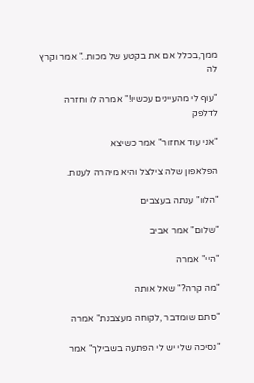ממך,בכלל אם את בקטע של מכות.." אמר וקרץ לה

"עוף לי מהעיינים עכשיו!" אמרה לו וחזרה לדלפק

"אני עוד אחזור" אמר כשיצא

הפלאפון שלה צילצל והיא מיהרה לענות.

"הלוו" ענתה בעצבים

"שלום" אמר אביב

"היי" אמרה

"מה קרה?" שאל אותה

"סתם שומדבר ,לקוחה מעצבנת" אמרה

"נסיכה שלי יש לי הפתעה בשבילך" אמר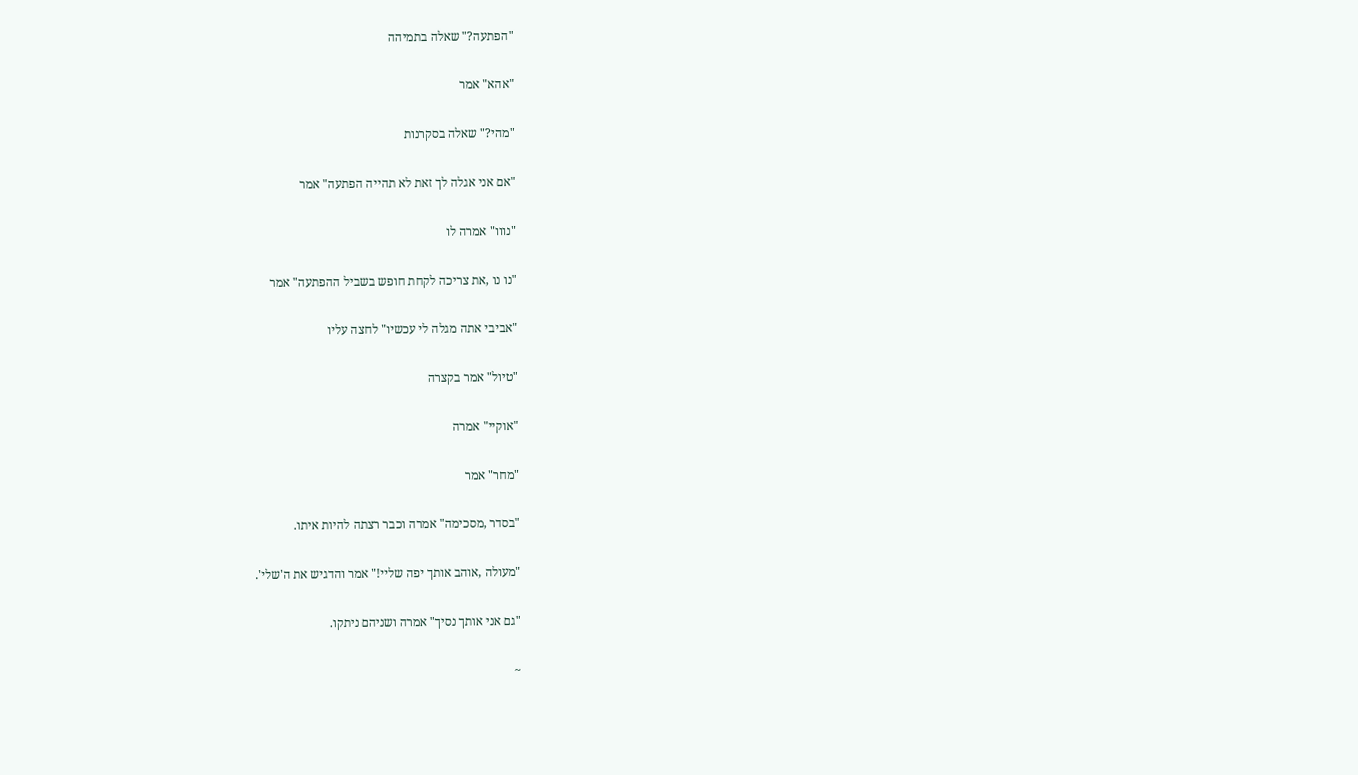"הפתעה?" שאלה בתמיהה

"אהא" אמר

"מהי?" שאלה בסקרנות

"אם אני אגלה לך זאת לא תהייה הפתעה" אמר

"נווו" אמרה לו

"נו נו ,את צריכה לקחת חופש בשביל ההפתעה" אמר

"אביבי אתה מגלה לי עכשיו" לחצה עליו

"טיול" אמר בקצרה

"אוקיי" אמרה

"מחר" אמר

"בסדר ,מסכימה" אמרה וכבר רצתה להיות איתו.

"מעולה ,אוהב אותך יפה שליי!" אמר והדגיש את ה'שלי'.

"גם אני אותך נסיך" אמרה ושניהם ניתקו.

~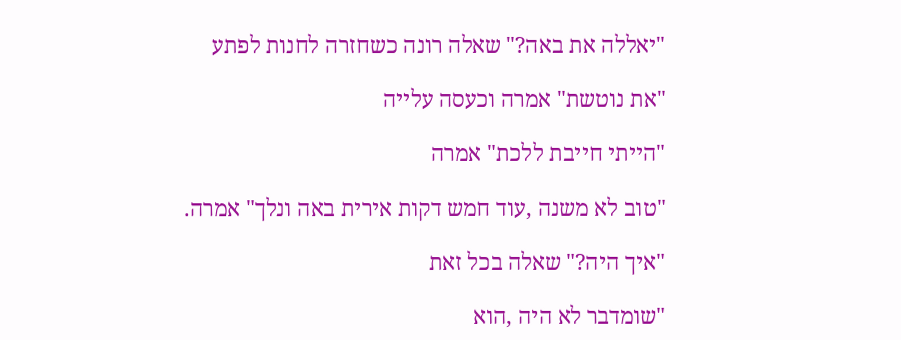"יאללה את באה?" שאלה רונה כשחזרה לחנות לפתע

"את נוטשת" אמרה וכעסה עלייה

"הייתי חייבת ללכת" אמרה

"טוב לא משנה ,עוד חמש דקות אירית באה ונלך" אמרה.

"איך היה?" שאלה בכל זאת

"שומדבר לא היה ,הוא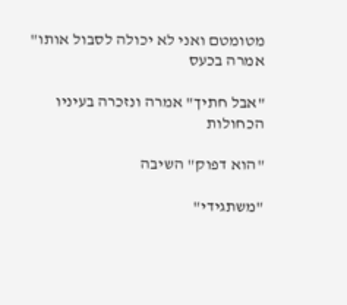מטומטם ואני לא יכולה לסבול אותו" אמרה בכעס

"אבל חתיך" אמרה ונזכרה בעיניו הכחולות

"הוא דפוק" השיבה

"משתגידי"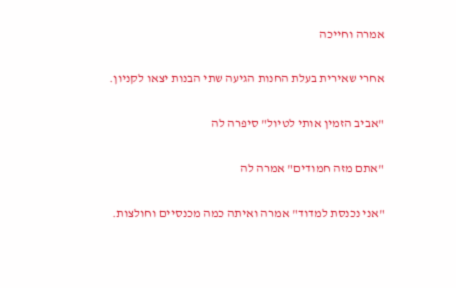אמרה וחייכה

אחרי שאירית בעלת החנות הגיעה שתי הבנות יצאו לקניון.

"אביב הזמין אותי לטיול" סיפרה לה

"אתם מזה חמודים" אמרה לה

"אני נכנסת למדוד" אמרה ואיתה כמה מכנסיים וחולצות.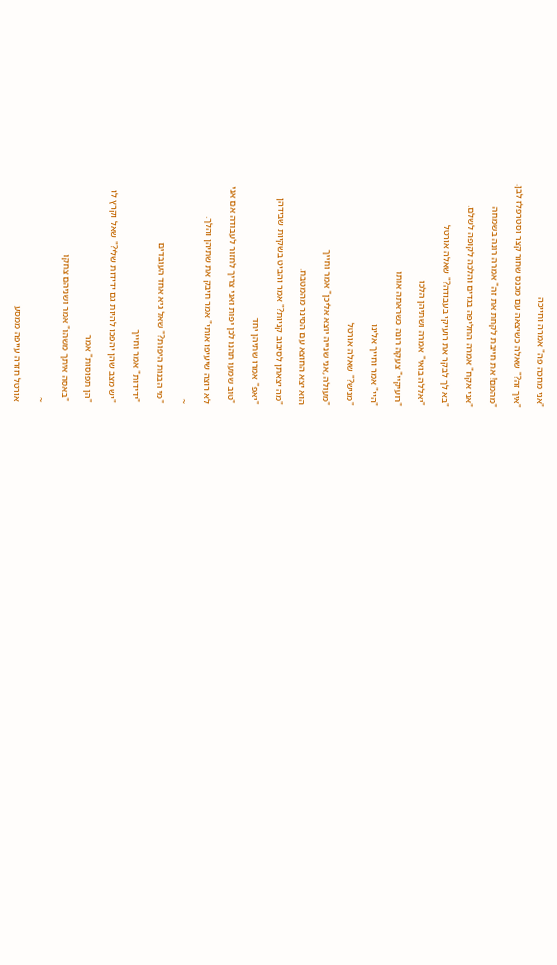"אני מחכה פה" אמרה וחייכה

"איך זה?" שאלה כשיצאה עם מכנס שחור קצר וסטרפלז לבן.

"מהמם! את חייבת לקחת את זה" אמרה רונה בשמחה

"אני אקח" אמרה החליפה בגדים והלכה לקופה לשלם.

"בא לך לבקר את רועיקי בעבודה?" שאלה אורטל

"יאללה בואי" אמרה ושתיהן הלכו

"רועיקיי" צעקה רונה כשראתה אותו

"היי" אמר וחייך אלינו

"מניש?" שאלה אורטל

"מעולה ,אני שנייה יוצא אליכן" אמר וחייך

הוא יצא החוצא עם הסינר מהמטבח.

"מה יצאתן לסיבוב קניות?" אמר והביט בשקיות שבידהן

"יאפ" אמרו שתיהן יחד

"טוב שמעו תהנו לכן יפות ואני צריך לחזור לעבודה אם אני

לא רוצה שיעיפו אותי" אמר חיבק את שתיהן והלך.

~

"מי הבנות היפות?" שאל גיא אחד העובדים

"ידידות" אמר וחייך

"יש מצב שהן יהפכו להיות גם ידידות שלי?" שאל וקרץ לו

"הן תפוסות" אמר

"באסה איתך משהו" אמר ושניהם צחקו

~

אורטל חזרה עייפה ממסע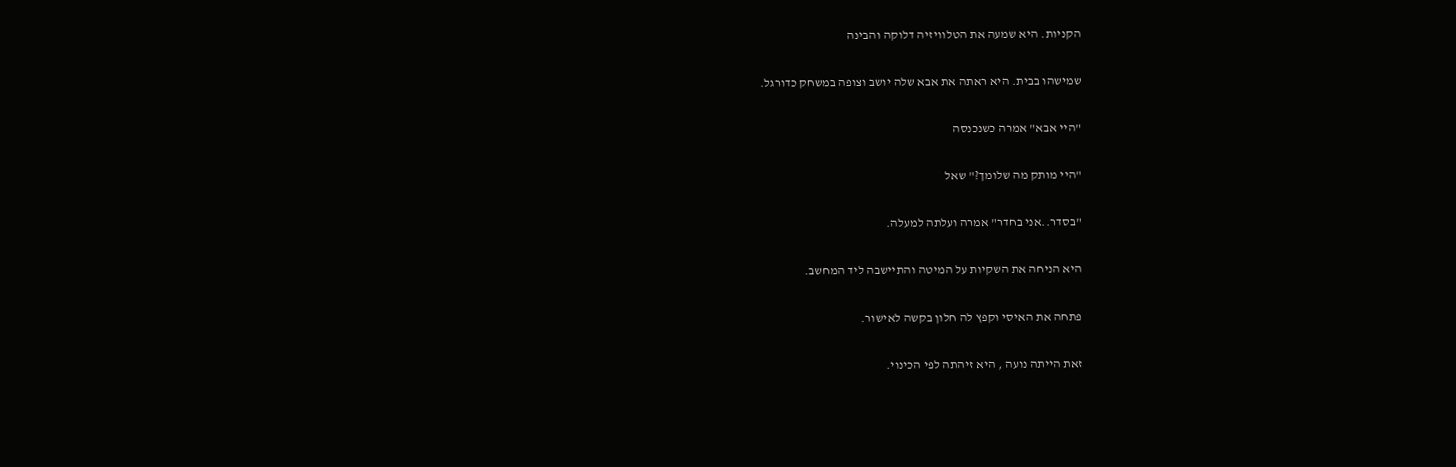הקניות. היא שמעה את הטלוויזיה דלוקה והבינה

שמישהו בבית. היא ראתה את אבא שלה יושב וצופה במשחק כדורגל.

"היי אבא" אמרה כשנכנסה

"היי מותק מה שלומך?" שאל

"בסדר..אני בחדר" אמרה ועלתה למעלה.

היא הניחה את השקיות על המיטה והתיישבה ליד המחשב.

פתחה את האיסי וקפץ לה חלון בקשה לאישור.

זאת הייתה נועה , היא זיהתה לפי הכינוי.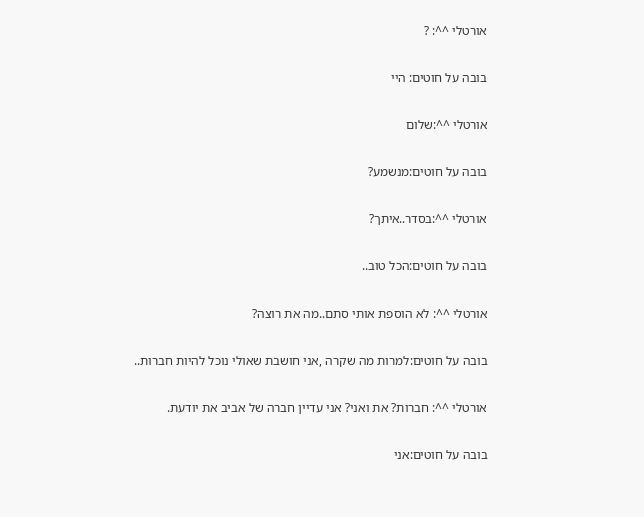אורטלי ^^: ?

בובה על חוטים: היי

אורטלי ^^:שלום

בובה על חוטים:מנשמע?

אורטלי ^^:בסדר..איתך?

בובה על חוטים:הכל טוב..

אורטלי ^^: לא הוספת אותי סתם..מה את רוצה?

בובה על חוטים:למרות מה שקרה ,אני חושבת שאולי נוכל להיות חברות..

אורטלי ^^: חברות? את ואני? אני עדיין חברה של אביב את יודעת.

בובה על חוטים:אני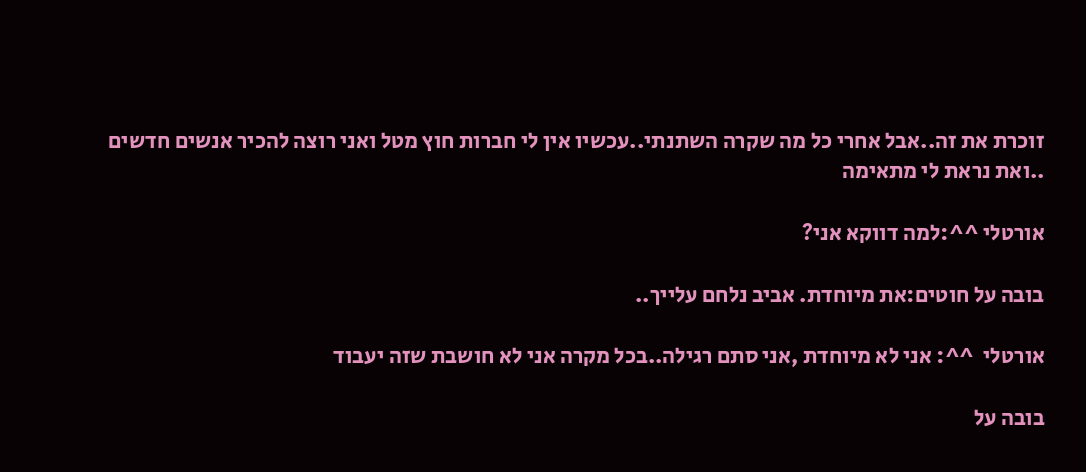זוכרת את זה..אבל אחרי כל מה שקרה השתנתי..עכשיו אין לי חברות חוץ מטל ואני רוצה להכיר אנשים חדשים ..ואת נראת לי מתאימה

אורטלי ^^:למה דווקא אני?

בובה על חוטים:את מיוחדת. אביב נלחם עלייך..

אורטלי  ^^: אני לא מיוחדת ,אני סתם רגילה..בכל מקרה אני לא חושבת שזה יעבוד

בובה על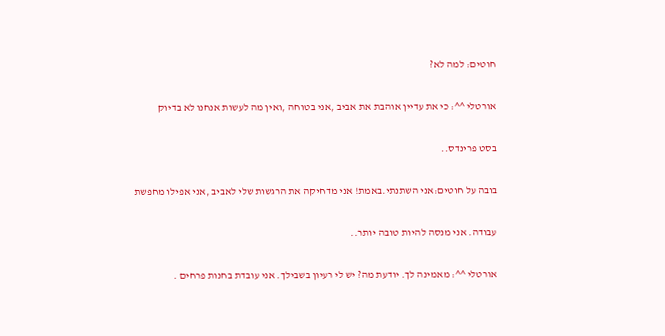חוטים: למה לא?

אורטלי ^^: כי את עדיין אוהבת את אביב ,אני בטוחה ,ואין מה לעשות אנחנו לא בדיוק

בסט פרינדס..

בובה על חוטים:אני השתנתי.באמת! אני מדחיקה את הרגשות שלי לאביב ,אני אפילו מחפשת

עבודה. אני מנסה להיות טובה יותר..

אורטלי ^^: מאמינה לך. יודעת מה? יש לי רעיון בשבילך. אני עובדת בחנות פרחים .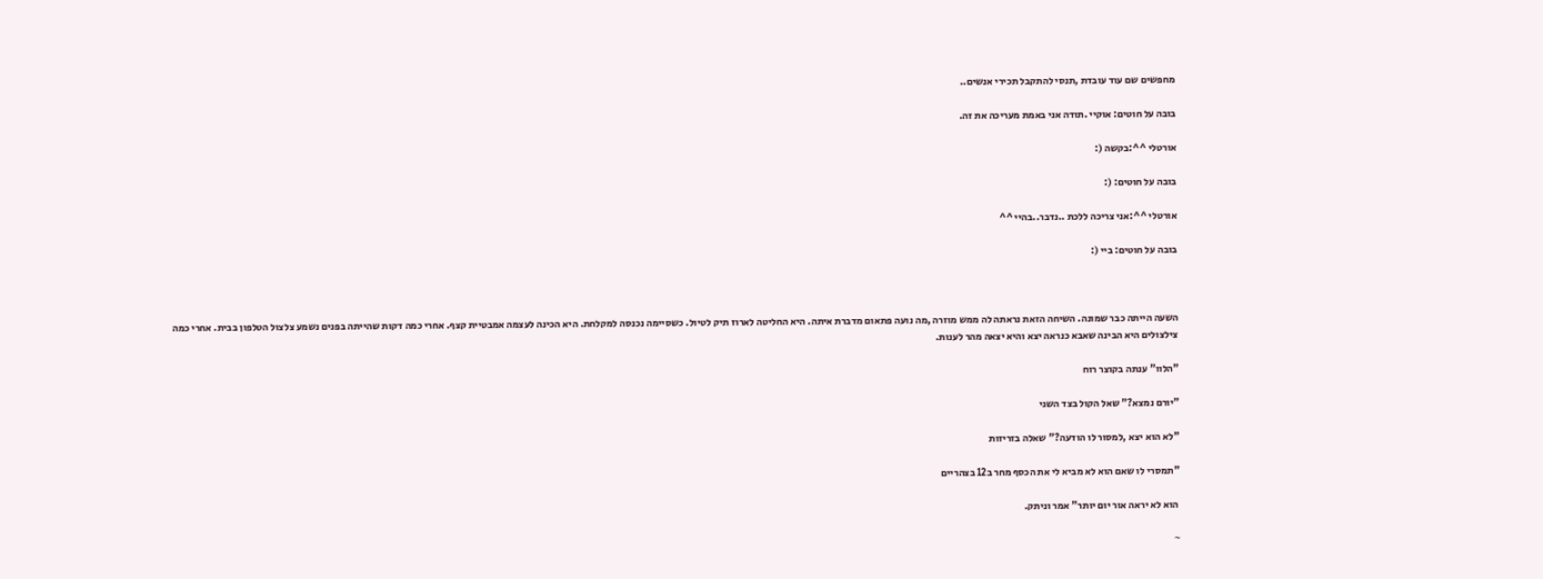מחפשים שם עוד עובדת ,תנסי להתקבל תכירי אנשים..

בובה על חוטים: אוקיי .תודה אני באמת מעריכה את זה.

אורטלי ^^:בקשה (:

בובה על חוטים: (:

אורטלי ^^:אני צריכה ללכת ..נדבר..בהיי ^^

בובה על חוטים: ביי (:



השעה הייתה כבר שמונה. השיחה הזאת נראתה לה ממש מוזרה ,מה נועה פתאום מדברת איתה. היא החליטה לארוז תיק לטיול. כשסיימה נכנסה למקלחת. היא הכינה לעצמה אמבטיית קצף. אחרי כמה דקות שהייתה בפנים נשמע צלצול הטלפון בבית. אחרי כמה צילצולים היא הבינה שאבא כנראה יצא והיא יצאה מהר לענות.

"הלוו" ענתה בקוצר רוח

"יורם נמצא?" שאל הקול בצד השני

"לא הוא יצא ,למסור לו הודעה?" שאלה בזריזות

"תמסרי לו שאם הוא לא מביא לי את הכסף מחר ב12 בצהריים

 הוא לא יראה אור יום יותר" אמר וניתק.

~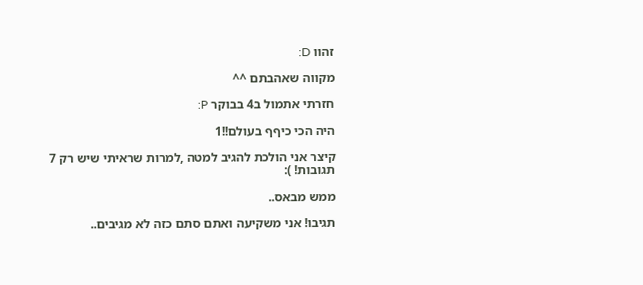זהוו D:

מקווה שאהבתם ^^

חזרתי אתמול ב4 בבוקר P:

היה הכי כיףף בעולם!!1

קיצר אני הולכת להגיב למטה ,למרות שראיתי שיש רק 7 תגובות! ):

ממש מבאס..

תגיבו! אני משקיעה ואתם סתם כזה לא מגיבים..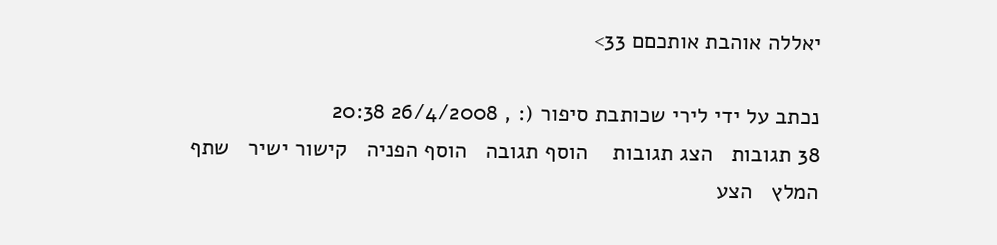יאללה אוהבת אותכםם 33>

נכתב על ידי לירי שכותבת סיפור (: , 26/4/2008 20:38
38 תגובות   הצג תגובות    הוסף תגובה   הוסף הפניה   קישור ישיר   שתף   המלץ   הצע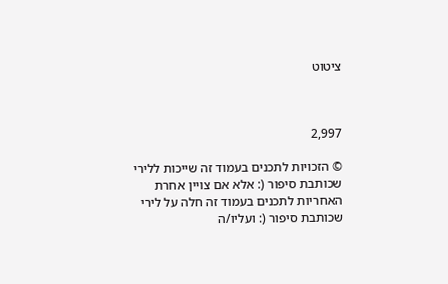ציטוט



2,997

© הזכויות לתכנים בעמוד זה שייכות ללירי שכותבת סיפור (: אלא אם צויין אחרת
האחריות לתכנים בעמוד זה חלה על לירי שכותבת סיפור (: ועליו/ה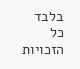בלבד
כל הזכויות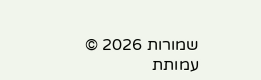שמורות 2026 © עמותת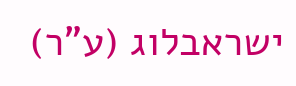ישראבלוג (ע"ר)